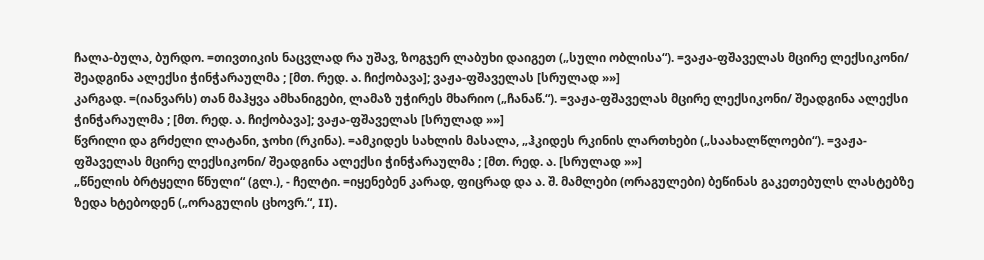ჩალა-ბულა, ბურდო. =თივთიკის ნაცვლად რა უშავ, ზოგჯერ ლაბუხი დაიგეთ („სული ობლისა“). =ვაჟა-ფშაველას მცირე ლექსიკონი/ შეადგინა ალექსი ჭინჭარაულმა ; [მთ. რედ. ა. ჩიქობავა]; ვაჟა-ფშაველას [სრულად »»]
კარგად. =(იანვარს) თან მაჰყვა ამხანიგები, ლამაზ უჭირეს მხარიო („ჩანაწ.“). =ვაჟა-ფშაველას მცირე ლექსიკონი/ შეადგინა ალექსი ჭინჭარაულმა ; [მთ. რედ. ა. ჩიქობავა]; ვაჟა-ფშაველას [სრულად »»]
წვრილი და გრძელი ლატანი, ჯოხი (რკინა). =ამკიდეს სახლის მასალა, „ჰკიდეს რკინის ლართხები („საახალწლოები“). =ვაჟა-ფშაველას მცირე ლექსიკონი/ შეადგინა ალექსი ჭინჭარაულმა ; [მთ. რედ. ა. [სრულად »»]
„წნელის ბრტყელი წნული“ (გლ.), - ჩელტი. =იყენებენ კარად, ფიცრად და ა. შ. მამლები (ორაგულები) ბეწინას გაკეთებულს ლასტებზე ზედა ხტებოდენ („ორაგულის ცხოვრ.“, II).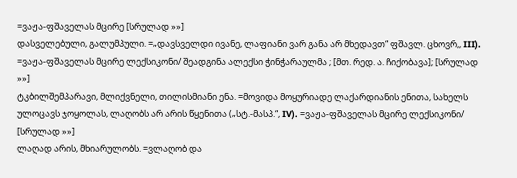=ვაჟა-ფშაველას მცირე [სრულად »»]
დასველებული, გალუმპული. =„დავსველდი ივანე, ლაფიანი ვარ განა არ მხედავთ“ ფშავლ. ცხოვრ,, III). =ვაჟა-ფშაველას მცირე ლექსიკონი/ შეადგინა ალექსი ჭინჭარაულმა ; [მთ. რედ. ა. ჩიქობავა]; [სრულად »»]
ტკბილშემპარავი, მლიქვნელი, თილისმიანი ენა. =მოვიდა მოყურიადე ლაქარდიანის ენითა, სახელს ულოცავს ჯოყოლას, ლაღობს არ არის წყენითა („სტ.-მასპ.“, IV). =ვაჟა-ფშაველას მცირე ლექსიკონი/ [სრულად »»]
ლაღად არის, მხიარულობს. =ვლაღობ და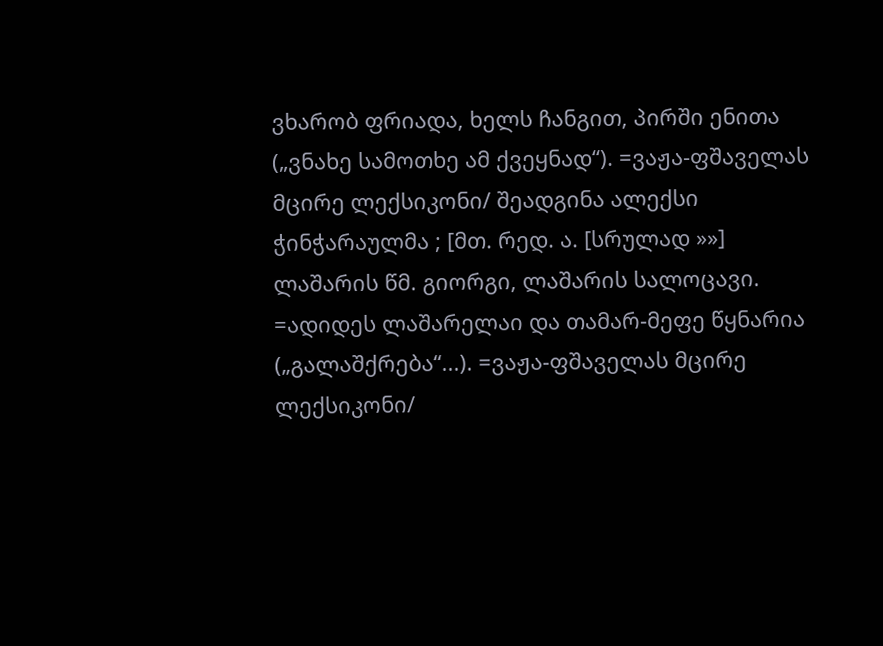ვხარობ ფრიადა, ხელს ჩანგით, პირში ენითა („ვნახე სამოთხე ამ ქვეყნად“). =ვაჟა-ფშაველას მცირე ლექსიკონი/ შეადგინა ალექსი ჭინჭარაულმა ; [მთ. რედ. ა. [სრულად »»]
ლაშარის წმ. გიორგი, ლაშარის სალოცავი. =ადიდეს ლაშარელაი და თამარ-მეფე წყნარია („გალაშქრება“...). =ვაჟა-ფშაველას მცირე ლექსიკონი/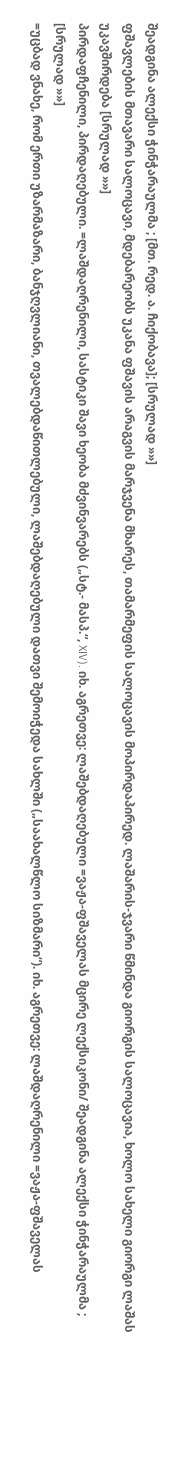შეადგინა ალექსი ჭინჭარაულმა ; [მთ. რედ. ა. ჩიქობავა]; [სრულად »»]
ფშავლების მთავარი სალოცავი, მდებარეობს უკანა ფშავის არაგვის მარჯვენა მხარეს, თამარმეფის სალოცავის მოპირდაპირედ. ლაშარის-ჯვარი წმინდა გიორგის სალოცავია, ხოლო სახელი გიორგი ლაშას უკავშირდება [სრულად »»]
პირდაფჩენილი, პირდაღებული. =ლაშდაღრენილი, სასტიკი შავი ხეობა მძვინვარებს („სტ.- მასპ.“, XIV). იხ. აგრეთვე: ლაშებდაღებული =ვაჟა-ფშაველას მცირე ლექსიკონი/ შეადგინა ალექსი ჭინჭარაულმა ; [სრულად »»]
=უცბად ვნახე, რომ ერთი უზარმაზარი, ბანჯღვლიანი, თვალებდაწითლებული, ლაშებდაღებული დათვი შემოიჭედა სახლში („საახალწლო სიზმარი“). იხ. აგრეთვე: ლაშდაღრენილი =ვაჟა-ფშაველას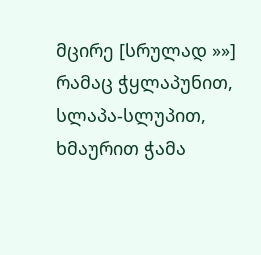მცირე [სრულად »»]
რამაც ჭყლაპუნით, სლაპა-სლუპით, ხმაურით ჭამა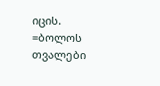იცის. =ბოლოს თვალები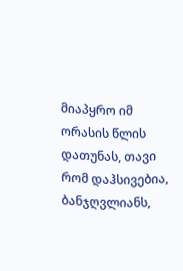მიაპყრო იმ ორასის წლის დათუნას, თავი რომ დაჰსივებია, ბანჯღვლიანს,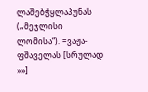ლაშებჭყლაპუნას („მეჯლისი ლომისა“). =ვაჟა-ფშაველას [სრულად »»]